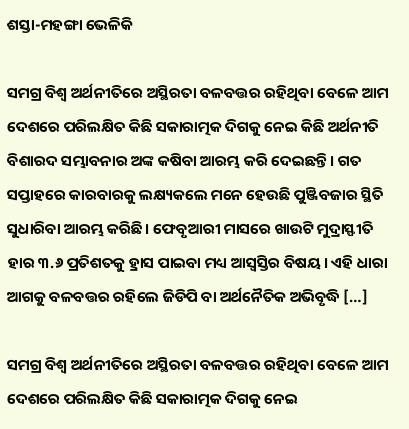ଶସ୍ତା-ମହଙ୍ଗା ଭେଳିକି

ସମଗ୍ର ବିଶ୍ୱ ଅର୍ଥନୀତିରେ ଅସ୍ଥିରତା ବଳବତ୍ତର ରହିଥିବା ବେଳେ ଆମ ଦେଶରେ ପରିଲକ୍ଷିତ କିଛି ସକାରାତ୍ମକ ଦିଗକୁ ନେଇ କିଛି ଅର୍ଥନୀତି ବିଶାରଦ ସମ୍ଭାବନାର ଅଙ୍କ କଷିବା ଆରମ୍ଭ କରି ଦେଇଛନ୍ତି। ଗତ ସପ୍ତାହରେ କାରବାରକୁ ଲକ୍ଷ୍ୟକଲେ ମନେ ହେଉଛି ପୁଞ୍ଜିବଜାର ସ୍ଥିତି ସୁଧାରିବା ଆରମ୍ଭ କରିଛି। ଫେବୃଆରୀ ମାସରେ ଖାଉଟି ମୁଦ୍ରାସ୍ଫୀତି ହାର ୩.୬ ପ୍ରତିଶତକୁ ହ୍ରାସ ପାଇବା ମଧ୍ୟ ଆସ୍ୱସ୍ତିର ବିଷୟ। ଏହି ଧାରା ଆଗକୁ ବଳବତ୍ତର ରହିଲେ ଜିଡିପି ବା ଅର୍ଥନୈତିକ ଅଭିବୃଦ୍ଧି […]

ସମଗ୍ର ବିଶ୍ୱ ଅର୍ଥନୀତିରେ ଅସ୍ଥିରତା ବଳବତ୍ତର ରହିଥିବା ବେଳେ ଆମ ଦେଶରେ ପରିଲକ୍ଷିତ କିଛି ସକାରାତ୍ମକ ଦିଗକୁ ନେଇ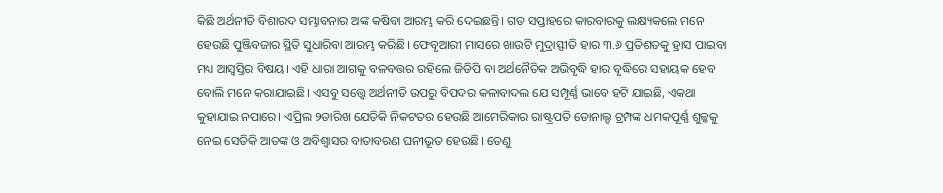କିଛି ଅର୍ଥନୀତି ବିଶାରଦ ସମ୍ଭାବନାର ଅଙ୍କ କଷିବା ଆରମ୍ଭ କରି ଦେଇଛନ୍ତି। ଗତ ସପ୍ତାହରେ କାରବାରକୁ ଲକ୍ଷ୍ୟକଲେ ମନେ ହେଉଛି ପୁଞ୍ଜିବଜାର ସ୍ଥିତି ସୁଧାରିବା ଆରମ୍ଭ କରିଛି। ଫେବୃଆରୀ ମାସରେ ଖାଉଟି ମୁଦ୍ରାସ୍ଫୀତି ହାର ୩.୬ ପ୍ରତିଶତକୁ ହ୍ରାସ ପାଇବା ମଧ୍ୟ ଆସ୍ୱସ୍ତିର ବିଷୟ। ଏହି ଧାରା ଆଗକୁ ବଳବତ୍ତର ରହିଲେ ଜିଡିପି ବା ଅର୍ଥନୈତିକ ଅଭିବୃଦ୍ଧି ହାର ବୃଦ୍ଧିରେ ସହାୟକ ହେବ ବୋଲି ମନେ କରାଯାଇଛି। ଏସବୁ ସତ୍ତ୍ବେ ଅର୍ଥନୀତି ଉପରୁ ବିପଦର କଳାବାଦଲ ଯେ ସମ୍ପୂର୍ଣ୍ଣ ଭାବେ ହଟି ଯାଇଛି, ଏକଥା କୁହାଯାଇ ନପାରେ। ଏପ୍ରିଲ ୨ତାରିଖ ଯେତିକି ନିକଟତର ହେଉଛି ଆମେରିକାର ରାଷ୍ଟ୍ରପତି ଡୋନାଲ୍ଡ ଟ୍ରମ୍ପଙ୍କ ଧମକପୂର୍ଣ୍ଣ ଶୁଳ୍କକୁ ନେଇ ସେତିକି ଆତଙ୍କ ଓ ଅବିଶ୍ୱାସର ବାତାବରଣ ଘନୀଭୂତ ହେଉଛି। ତେଣୁ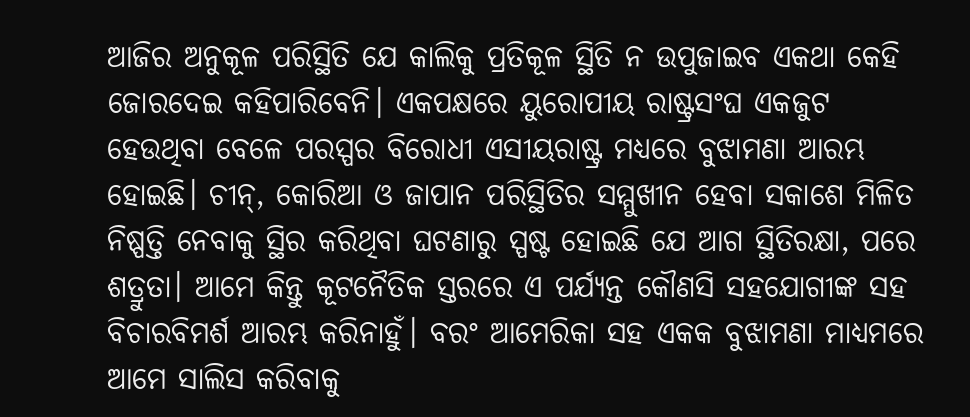ଆଜିର ଅନୁକୂଳ ପରିସ୍ଥିତି ଯେ କାଲିକୁ ପ୍ରତିକୂଳ ସ୍ଥିତି ନ ଉପୁଜାଇବ ଏକଥା କେହି ଜୋରଦେଇ କହିପାରିବେନି। ଏକପକ୍ଷରେ ୟୁରୋପୀୟ ରାଷ୍ଟ୍ରସଂଘ ଏକଜୁଟ ହେଉଥିବା ବେଳେ ପରସ୍ପର ବିରୋଧୀ ଏସୀୟରାଷ୍ଟ୍ର ମଧ୍ୟରେ ବୁଝାମଣା ଆରମ୍ଭ ହୋଇଛି। ଚୀନ୍‌‌, କୋରିଆ ଓ ଜାପାନ ପରିସ୍ଥିତିର ସମ୍ମୁଖୀନ ହେବା ସକାଶେ ମିଳିତ ନିଷ୍ପତ୍ତି ନେବାକୁ ସ୍ଥିର କରିଥିବା ଘଟଣାରୁ ସ୍ପଷ୍ଟ ହୋଇଛି ଯେ ଆଗ ସ୍ଥିତିରକ୍ଷା, ପରେ ଶତ୍ରୁତା। ଆମେ କିନ୍ତୁ କୂଟନୈତିକ ସ୍ତରରେ ଏ ପର୍ଯ୍ୟନ୍ତ କୌଣସି ସହଯୋଗୀଙ୍କ ସହ ବିଚାରବିମର୍ଶ ଆରମ୍ଭ କରିନାହୁଁ। ବରଂ ଆମେରିକା ସହ ଏକକ ବୁଝାମଣା ମାଧ୍ୟମରେ ଆମେ ସାଲିସ କରିବାକୁ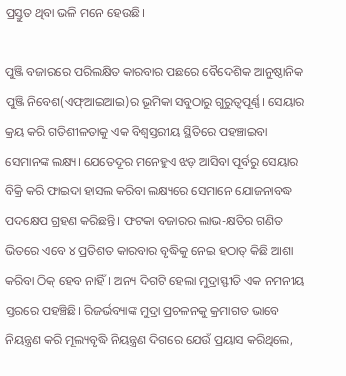ପ୍ରସ୍ତୁତ ଥିବା ଭଳି ମନେ ହେଉଛି।

ପୁଞ୍ଜି ବଜାରରେ ପରିଲକ୍ଷିତ କାରବାର ପଛରେ ବୈଦେଶିକ ଆନୁଷ୍ଠାନିକ ପୁଞ୍ଜି ନିବେଶ(ଏଫ୍‌‌ଆଇଆଇ)ର ଭୂମିକା ସବୁଠାରୁ ଗୁରୁତ୍ୱପୂର୍ଣ୍ଣ। ସେୟାର କ୍ରୟ କରି ଗତିଶୀଳତାକୁ ଏକ ବିଶ୍ୱସ୍ତରୀୟ ସ୍ଥିତିରେ ପହଞ୍ଚାଇବା ସେମାନଙ୍କ ଲକ୍ଷ୍ୟ। ଯେତେଦୂର ମନେହୁଏ ଝଡ଼ ଆସିବା ପୂର୍ବରୁ ସେୟାର ବିକ୍ରି କରି ଫାଇଦା ହାସଲ କରିବା ଲକ୍ଷ୍ୟରେ ସେମାନେ ଯୋଜନାବଦ୍ଧ ପଦକ୍ଷେପ ଗ୍ରହଣ କରିଛନ୍ତି। ଫଟକା ବଜାରର ଲାଭ-କ୍ଷତିର ଗଣିତ ଭିତରେ ଏବେ ୪ ପ୍ରତିଶତ କାରବାର ବୃଦ୍ଧିକୁ ନେଇ ହଠାତ୍‌‌ କିଛି ଆଶା କରିବା ଠିକ୍‌‌ ହେବ ନାହିଁ। ଅନ୍ୟ ଦିଗଟି ହେଲା ମୁଦ୍ରାସ୍ଫୀତି ଏକ ନମନୀୟ ସ୍ତରରେ ପହଞ୍ଚିଛି। ରିଜର୍ଭବ୍ୟାଙ୍କ ମୁଦ୍ରା ପ୍ରଚଳନକୁ କ୍ରମାଗତ ଭାବେ ନିୟନ୍ତ୍ରଣ କରି ମୂଲ୍ୟବୃଦ୍ଧି ନିୟନ୍ତ୍ରଣ ଦିଗରେ ଯେଉଁ ପ୍ରୟାସ କରିଥିଲେ,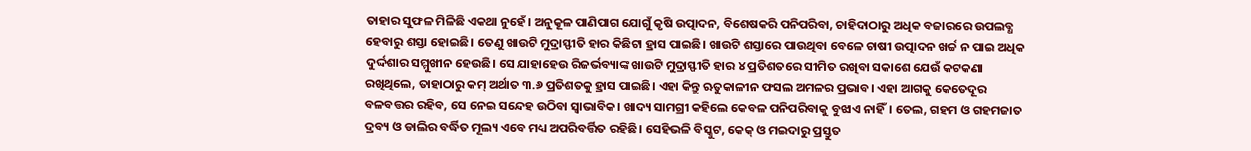ତାହାର ସୁଫଳ ମିଳିଛି ଏକଥା ନୁହେଁ। ଅନୁକୂଳ ପାଣିପାଗ ଯୋଗୁଁ କୃଷି ଉତ୍ପାଦନ, ବିଶେଷକରି ପନିପରିବା, ଚାହିଦାଠାରୁ ଅଧିକ ବଜାରରେ ଉପଲବ୍ଧ ହେବାରୁ ଶସ୍ତା ହୋଇଛି। ତେଣୁ ଖାଉଟି ମୁଦ୍ରାସ୍ଫୀତି ହାର କିଛିଟା ହ୍ରାସ ପାଇଛି। ଖାଉଟି ଶସ୍ତାରେ ପାଉଥିବା ବେଳେ ଚାଷୀ ଉତ୍ପାଦନ ଖର୍ଚ୍ଚ ନ ପାଇ ଅଧିକ ଦୁର୍ଦ୍ଦଶାର ସମ୍ମୁଖୀନ ହେଉଛି। ସେ ଯାହାହେଉ ରିଜର୍ଭବ୍ୟାଙ୍କ ଖାଉଟି ମୁଦ୍ରାସ୍ଫୀତି ହାର ୪ ପ୍ରତିଶତରେ ସୀମିତ ରଖିବା ସକାଶେ ଯେଉଁ କଟକଣା ରଖିଥିଲେ, ତାହାଠାରୁ କମ୍‌‌ ଅର୍ଥାତ ୩.୬ ପ୍ରତିଶତକୁ ହ୍ରାସ ପାଇଛି। ଏହା କିନ୍ତୁ ଋତୁକାଳୀନ ଫସଲ ଅମଳର ପ୍ରଭାବ। ଏହା ଆଗକୁ କେତେଦୂର ବଳବତ୍ତର ରହିବ, ସେ ନେଇ ସନ୍ଦେହ ଉଠିବା ସ୍ୱାଭାବିକ। ଖାଦ୍ୟ ସାମଗ୍ରୀ କହିଲେ କେବଳ ପନିପରିବାକୁ ବୁଝାଏ ନାହିଁ। ତେଲ, ଗହମ ଓ ଗହମଜାତ ଦ୍ରବ୍ୟ ଓ ଡାଲିର ବର୍ଦ୍ଧିତ ମୂଲ୍ୟ ଏବେ ମଧ୍ୟ ଅପରିବର୍ତ୍ତିତ ରହିଛି। ସେହିଭଳି ବିସ୍କୁଟ, କେକ୍‌‌ ଓ ମଇଦାରୁ ପ୍ରସ୍ତୁତ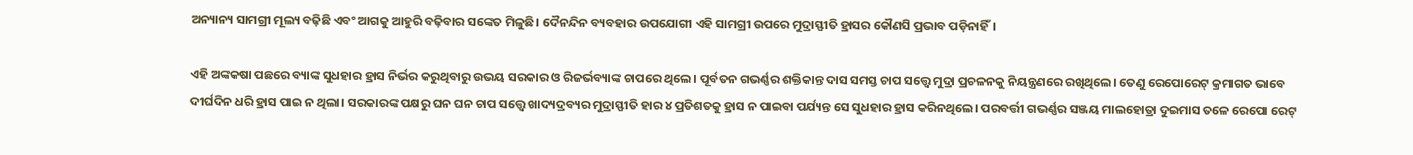ଅନ୍ୟାନ୍ୟ ସାମଗ୍ରୀ ମୂଲ୍ୟ ବଢ଼ିଛି ଏବଂ ଆଗକୁ ଆହୁରି ବଢ଼ିବାର ସଙ୍କେତ ମିଳୁଛି। ଦୈନନ୍ଦିନ ବ୍ୟବହାର ଉପଯୋଗୀ ଏହି ସାମଗ୍ରୀ ଉପରେ ମୁଦ୍ରାସ୍ଫୀତି ହ୍ରାସର କୌଣସି ପ୍ରଭାବ ପଡ଼ିନାହିଁ।

ଏହି ଅଙ୍କକଷା ପଛରେ ବ୍ୟାଙ୍କ ସୁଧହାର ହ୍ରାସ ନିର୍ଭର କରୁଥିବାରୁ ଉଭୟ ସରକାର ଓ ରିଜର୍ଭବ୍ୟାଙ୍କ ଚାପରେ ଥିଲେ। ପୂର୍ବତନ ଗଭର୍ଣ୍ଣର ଶକ୍ତିକାନ୍ତ ଦାସ ସମସ୍ତ ଚାପ ସତ୍ତ୍ବେ ମୁଦ୍ରା ପ୍ରଚଳନକୁ ନିୟନ୍ତ୍ରଣରେ ରଖିଥିଲେ। ତେଣୁ ରେପୋରେଟ୍‌‌ କ୍ରମାଗତ ଭାବେ ଦୀର୍ଘଦିନ ଧରି ହ୍ରାସ ପାଇ ନ ଥିଲା। ସରକାରଙ୍କ ପକ୍ଷରୁ ଘନ ଘନ ଚାପ ସତ୍ତ୍ବେ ଖାଦ୍ୟଦ୍ରବ୍ୟର ମୁଦ୍ରାସ୍ଫୀତି ହାର ୪ ପ୍ରତିଶତକୁ ହ୍ରାସ ନ ପାଇବା ପର୍ଯ୍ୟନ୍ତ ସେ ସୁଧହାର ହ୍ରାସ କରିନଥିଲେ। ପରବର୍ତ୍ତୀ ଗଭର୍ଣ୍ଣର ସଞ୍ଜୟ ମାଲହୋତ୍ରା ଦୁଇମାସ ତଳେ ରେପୋ ରେଟ୍‌‌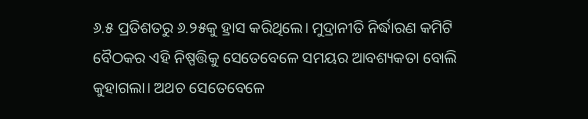୬.୫ ପ୍ରତିଶତରୁ ୬.୨୫କୁ ହ୍ରାସ କରିଥିଲେ। ମୁଦ୍ରାନୀତି ନିର୍ଦ୍ଧାରଣ କମିଟି ବୈଠକର ଏହି ନିଷ୍ପତ୍ତିକୁ ସେତେବେଳେ ସମୟର ଆବଶ୍ୟକତା ବୋଲି କୁହାଗଲା। ଅଥଚ ସେତେବେଳେ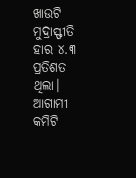ଖାଉଟି ମୁଦ୍ରାସ୍ଫୀତି ହାର ୪.୩ ପ୍ରତିଶତ ଥିଲା। ଆଗାମୀ କମିଟି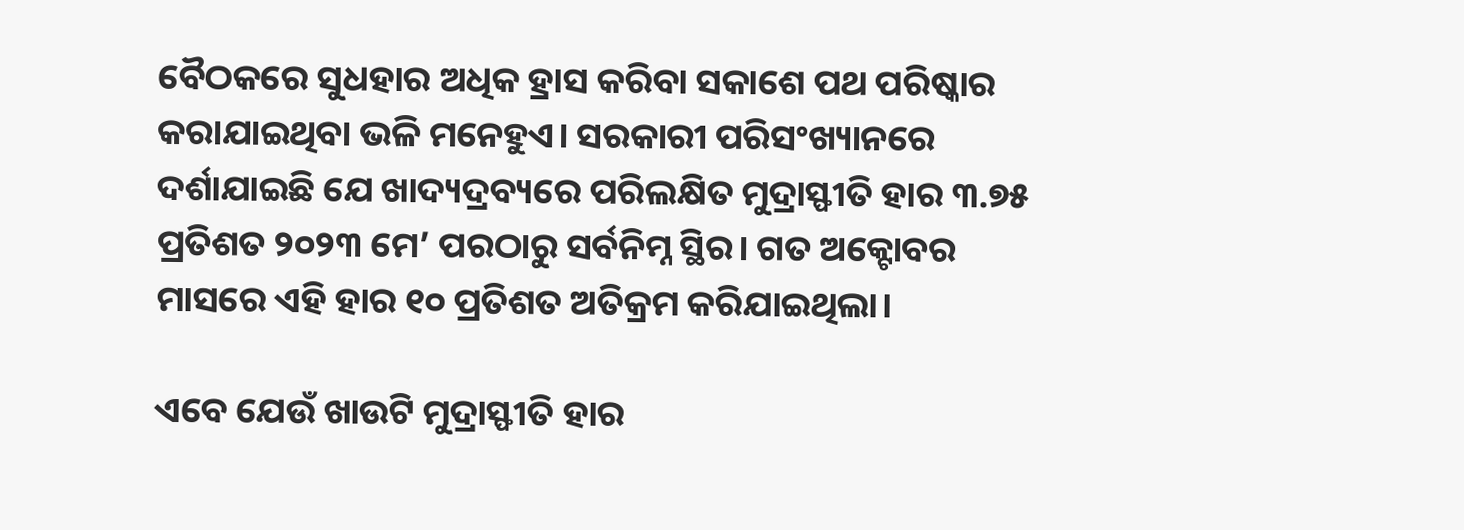ବୈଠକରେ ସୁଧହାର ଅଧିକ ହ୍ରାସ କରିବା ସକାଶେ ପଥ ପରିଷ୍କାର କରାଯାଇଥିବା ଭଳି ମନେହୁଏ। ସରକାରୀ ପରିସଂଖ୍ୟାନରେ ଦର୍ଶାଯାଇଛି ଯେ ଖାଦ୍ୟଦ୍ରବ୍ୟରେ ପରିଲକ୍ଷିତ ମୁଦ୍ରାସ୍ଫୀତି ହାର ୩.୭୫ ପ୍ରତିଶତ ୨୦୨୩ ମେ’ ପରଠାରୁ ସର୍ବନିମ୍ନ ସ୍ଥିର। ଗତ ଅକ୍ଟୋବର ମାସରେ ଏହି ହାର ୧୦ ପ୍ରତିଶତ ଅତିକ୍ରମ କରିଯାଇଥିଲା।

ଏବେ ଯେଉଁ ଖାଉଟି ମୁଦ୍ରାସ୍ଫୀତି ହାର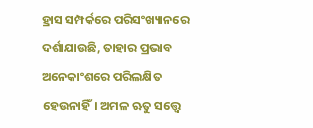ହ୍ରାସ ସମ୍ପର୍କରେ ପରିସଂଖ୍ୟାନରେ ଦର୍ଶାଯାଉଛି, ତାହାର ପ୍ରଭାବ ଅନେକାଂଶରେ ପରିଲକ୍ଷିତ ହେଉନାହିଁ। ଅମଳ ଋତୁ ସତ୍ତ୍ବେ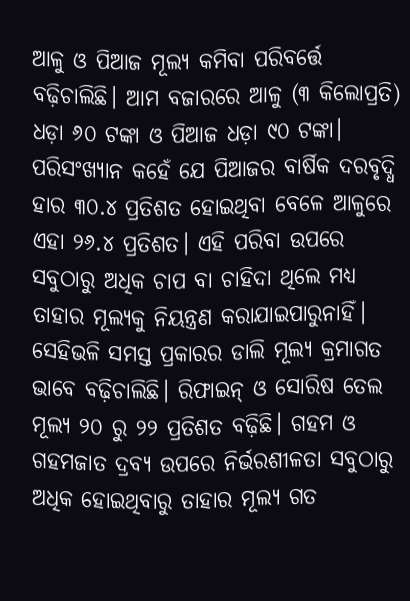ଆଳୁ ଓ ପିଆଜ ମୂଲ୍ୟ କମିବା ପରିବର୍ତ୍ତେ ବଢ଼ିଚାଲିଛି। ଆମ ବଜାରରେ ଆଳୁ (୩ କିଲୋପ୍ରତି) ଧଡ଼ା ୬୦ ଟଙ୍କା ଓ ପିଆଜ ଧଡ଼ା ୯୦ ଟଙ୍କା। ପରିସଂଖ୍ୟାନ କହେଁ ଯେ ପିଆଜର ବାର୍ଷିକ ଦରବୃଦ୍ଧି ହାର ୩୦.୪ ପ୍ରତିଶତ ହୋଇଥିବା ବେଳେ ଆଳୁରେ ଏହା ୨୬.୪ ପ୍ରତିଶତ। ଏହି ପରିବା ଉପରେ ସବୁଠାରୁ ଅଧିକ ଚାପ ବା ଚାହିଦା ଥିଲେ ମଧ୍ୟ ତାହାର ମୂଲ୍ୟକୁ ନିୟନ୍ତ୍ରଣ କରାଯାଇପାରୁନାହିଁ। ସେହିଭଳି ସମସ୍ତ ପ୍ରକାରର ଡାଲି ମୂଲ୍ୟ କ୍ରମାଗତ ଭାବେ ବଢ଼ିଚାଲିଛି। ରିଫାଇନ୍‌‌ ଓ ସୋରିଷ ତେଲ ମୂଲ୍ୟ ୨୦ ରୁ ୨୨ ପ୍ରତିଶତ ବଢ଼ିଛି। ଗହମ ଓ ଗହମଜାତ ଦ୍ରବ୍ୟ ଉପରେ ନିର୍ଭରଶୀଳତା ସବୁଠାରୁ ଅଧିକ ହୋଇଥିବାରୁ ତାହାର ମୂଲ୍ୟ ଗତ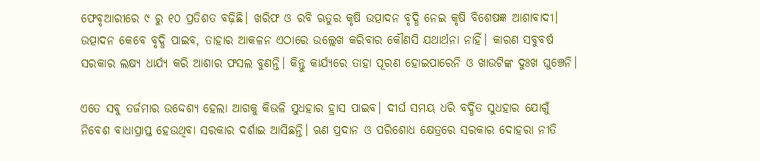ଫେବୃଆରୀରେ ୯ ରୁ ୧୦ ପ୍ରତିଶତ ବଢ଼ିଛି। ଖରିଫ ଓ ରବି ଋତୁର କୃଷି ଉତ୍ପାଦନ ବୃଦ୍ଧି ନେଇ କୃଷି ବିଶେଷଜ୍ଞ ଆଶାବାଦୀ। ଉତ୍ପାଦନ କେବେ ବୃଦ୍ଧି ପାଇବ, ତାହାର ଆକଳନ ଏଠାରେ ଉଲ୍ଲେଖ କରିବାର କୌଣସି ଯଥାର୍ଥନା ନାହିଁ। କାରଣ ସବୁବର୍ଷ ସରକାର ଲକ୍ଷ୍ୟ ଧାର୍ଯ୍ୟ କରି ଆଶାର ଫସଲ ବୁଣନ୍ତି। କିନ୍ତୁ କାର୍ଯ୍ୟରେ ତାହା ପୂରଣ ହୋଇପାରେନି ଓ ଖାଉଟିଙ୍କ ଦୁଃଖ ଘୁଞ୍ଚେନି।

ଏତେ ସବୁ ତର୍ଜମାର ଉଦ୍ଦେଶ୍ୟ ହେଲା ଆଗକୁ କିଭଳି ସୁଧହାର ହ୍ରାସ ପାଇବ। ଦୀର୍ଘ ସମୟ ଧରି ବର୍ଦ୍ଧିତ ସୁଧହାର ଯୋଗୁଁ ନିବେଶ ବାଧାପ୍ରାପ୍ତ ହେଉଥିବା ସରକାର ଦର୍ଶାଇ ଆସିଛନ୍ତି। ଋଣ ପ୍ରଦାନ ଓ ପରିଶୋଧ କ୍ଷେତ୍ରରେ ସରକାର ଦୋହରା ନୀତି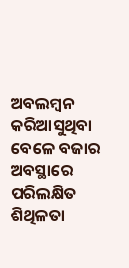ଅବଲମ୍ବନ କରିଆସୁଥିବା ବେଳେ ବଜାର ଅବସ୍ଥାରେ ପରିଲକ୍ଷିତ ଶିଥିଳତା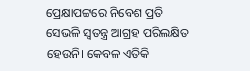ପ୍ରେକ୍ଷାପଟ୍ଟରେ ନିବେଶ ପ୍ରତି ସେଭଳି ସ୍ୱତନ୍ତ୍ର ଆଗ୍ରହ ପରିଲକ୍ଷିତ ହେଉନି। କେବଳ ଏତିକି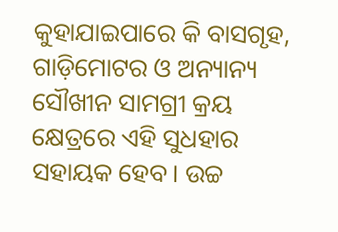କୁହାଯାଇପାରେ କି ବାସଗୃହ, ଗାଡ଼ିମୋଟର ଓ ଅନ୍ୟାନ୍ୟ ସୌଖୀନ ସାମଗ୍ରୀ କ୍ରୟ କ୍ଷେତ୍ରରେ ଏହି ସୁଧହାର ସହାୟକ ହେବ। ଉଚ୍ଚ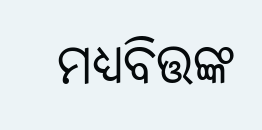ମଧ୍ୟବିତ୍ତଙ୍କ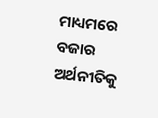ମାଧ୍ୟମରେ ବଜାର ଅର୍ଥନୀତିକୁ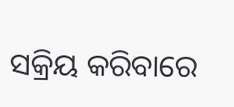ସକ୍ରିୟ କରିବାରେ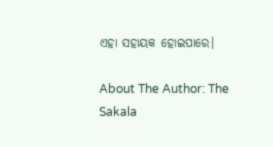ଏହା ସହାୟକ ହୋଇପାରେ।

About The Author: The Sakala